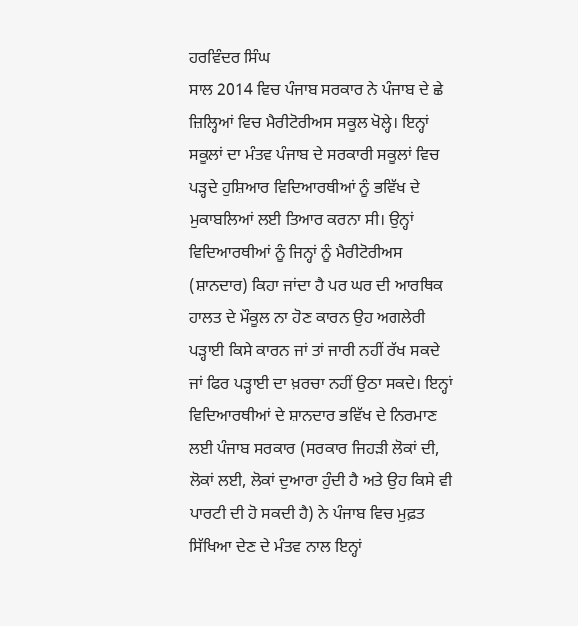ਹਰਵਿੰਦਰ ਸਿੰਘ
ਸਾਲ 2014 ਵਿਚ ਪੰਜਾਬ ਸਰਕਾਰ ਨੇ ਪੰਜਾਬ ਦੇ ਛੇ ਜ਼ਿਲ੍ਹਿਆਂ ਵਿਚ ਮੈਰੀਟੋਰੀਅਸ ਸਕੂਲ ਖੋਲ੍ਹੇ। ਇਨ੍ਹਾਂ ਸਕੂਲਾਂ ਦਾ ਮੰਤਵ ਪੰਜਾਬ ਦੇ ਸਰਕਾਰੀ ਸਕੂਲਾਂ ਵਿਚ ਪੜ੍ਹਦੇ ਹੁਸ਼ਿਆਰ ਵਿਦਿਆਰਥੀਆਂ ਨੂੰ ਭਵਿੱਖ ਦੇ ਮੁਕਾਬਲਿਆਂ ਲਈ ਤਿਆਰ ਕਰਨਾ ਸੀ। ਉਨ੍ਹਾਂ ਵਿਦਿਆਰਥੀਆਂ ਨੂੰ ਜਿਨ੍ਹਾਂ ਨੂੰ ਮੈਰੀਟੋਰੀਅਸ (ਸ਼ਾਨਦਾਰ) ਕਿਹਾ ਜਾਂਦਾ ਹੈ ਪਰ ਘਰ ਦੀ ਆਰਥਿਕ ਹਾਲਤ ਦੇ ਮੌਕੂਲ ਨਾ ਹੋਣ ਕਾਰਨ ਉਹ ਅਗਲੇਰੀ ਪੜ੍ਹਾਈ ਕਿਸੇ ਕਾਰਨ ਜਾਂ ਤਾਂ ਜਾਰੀ ਨਹੀਂ ਰੱਖ ਸਕਦੇ ਜਾਂ ਫਿਰ ਪੜ੍ਹਾਈ ਦਾ ਖ਼ਰਚਾ ਨਹੀਂ ਉਠਾ ਸਕਦੇ। ਇਨ੍ਹਾਂ ਵਿਦਿਆਰਥੀਆਂ ਦੇ ਸ਼ਾਨਦਾਰ ਭਵਿੱਖ ਦੇ ਨਿਰਮਾਣ ਲਈ ਪੰਜਾਬ ਸਰਕਾਰ (ਸਰਕਾਰ ਜਿਹੜੀ ਲੋਕਾਂ ਦੀ, ਲੋਕਾਂ ਲਈ, ਲੋਕਾਂ ਦੁਆਰਾ ਹੁੰਦੀ ਹੈ ਅਤੇ ਉਹ ਕਿਸੇ ਵੀ ਪਾਰਟੀ ਦੀ ਹੋ ਸਕਦੀ ਹੈ) ਨੇ ਪੰਜਾਬ ਵਿਚ ਮੁਫ਼ਤ ਸਿੱਖਿਆ ਦੇਣ ਦੇ ਮੰਤਵ ਨਾਲ ਇਨ੍ਹਾਂ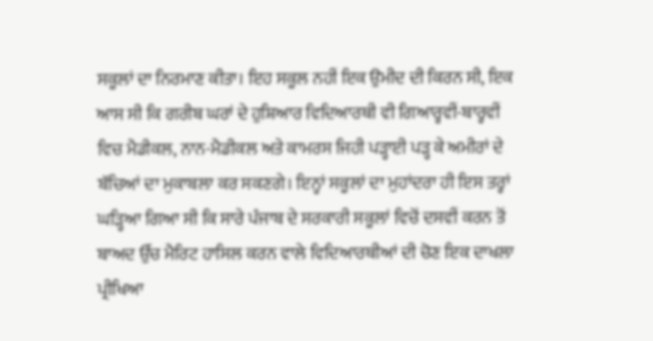ਸਕੂਲਾਂ ਦਾ ਨਿਰਮਾਣ ਕੀਤਾ। ਇਹ ਸਕੂਲ ਨਹੀਂ ਇਕ ਉਮੀਦ ਦੀ ਕਿਰਨ ਸੀ, ਇਕ ਆਸ ਸੀ ਕਿ ਗਰੀਬ ਘਰਾਂ ਦੇ ਹੁਸ਼ਿਆਰ ਵਿਦਿਆਰਥੀ ਵੀ ਗਿਆਰ੍ਹਵੀਂ-ਬਾਰ੍ਹਵੀਂ ਵਿਚ ਮੈਡੀਕਲ, ਨਾਨ-ਮੈਡੀਕਲ ਅਤੇ ਕਾਮਰਸ ਜਿਹੀ ਪੜ੍ਹਾਈ ਪੜ੍ਹ ਕੇ ਅਮੀਰਾਂ ਦੇ ਬੱਚਿਆਂ ਦਾ ਮੁਕਾਬਲਾ ਕਰ ਸਕਣਗੇ। ਇਨ੍ਹਾਂ ਸਕੂਲਾਂ ਦਾ ਮੁਹਾਂਦਰਾ ਹੀ ਇਸ ਤਰ੍ਹਾਂ ਘੜ੍ਹਿਆ ਗਿਆ ਸੀ ਕਿ ਸਾਰੇ ਪੰਜਾਬ ਦੇ ਸਰਕਾਰੀ ਸਕੂਲਾਂ ਵਿਚੋਂ ਦਸਵੀਂ ਕਰਨ ਤੋਂ ਬਾਅਦ ਉੱਚ ਮੈਰਿਟ ਹਾਸਿਲ ਕਰਨ ਵਾਲੇ ਵਿਦਿਆਰਥੀਆਂ ਦੀ ਚੋਣ ਇਕ ਦਾਖਲਾ ਪ੍ਰੀਖਿਆ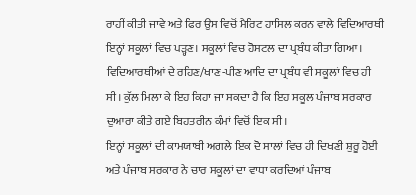ਰਾਹੀਂ ਕੀਤੀ ਜਾਵੇ ਅਤੇ ਫਿਰ ਉਸ ਵਿਚੋਂ ਮੈਰਿਟ ਹਾਸਿਲ ਕਰਨ ਵਾਲੇ ਵਿਦਿਆਰਥੀ ਇਨ੍ਹਾਂ ਸਕੂਲਾਂ ਵਿਚ ਪੜ੍ਹਣ। ਸਕੂਲਾਂ ਵਿਚ ਹੋਸਟਲ ਦਾ ਪ੍ਰਬੰਧ ਕੀਤਾ ਗਿਆ। ਵਿਦਿਆਰਥੀਆਂ ਦੇ ਰਹਿਣ/ਖਾਣ-ਪੀਣ ਆਦਿ ਦਾ ਪ੍ਰਬੰਧ ਵੀ ਸਕੂਲਾਂ ਵਿਚ ਹੀ ਸੀ। ਕੁੱਲ ਮਿਲਾ ਕੇ ਇਹ ਕਿਹਾ ਜਾ ਸਕਦਾ ਹੈ ਕਿ ਇਹ ਸਕੂਲ ਪੰਜਾਬ ਸਰਕਾਰ ਦੁਆਰਾ ਕੀਤੇ ਗਏ ਬਿਹਤਰੀਨ ਕੰਮਾਂ ਵਿਚੋਂ ਇਕ ਸੀ।
ਇਨ੍ਹਾਂ ਸਕੂਲਾਂ ਦੀ ਕਾਮਯਾਬੀ ਅਗਲੇ ਇਕ ਦੋ ਸਾਲਾਂ ਵਿਚ ਹੀ ਦਿਖਣੀ ਸ਼ੁਰੂ ਹੋਈ ਅਤੇ ਪੰਜਾਬ ਸਰਕਾਰ ਨੇ ਚਾਰ ਸਕੂਲਾਂ ਦਾ ਵਾਧਾ ਕਰਦਿਆਂ ਪੰਜਾਬ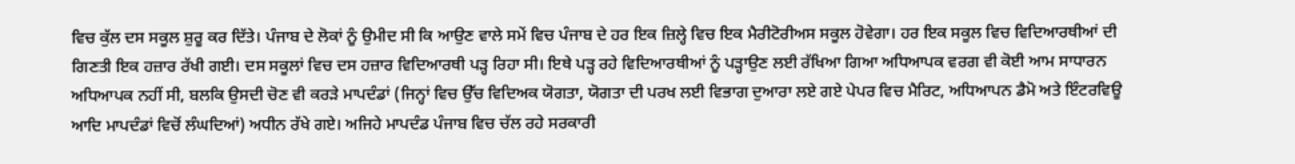ਵਿਚ ਕੁੱਲ ਦਸ ਸਕੂਲ ਸ਼ੁਰੂ ਕਰ ਦਿੱਤੇ। ਪੰਜਾਬ ਦੇ ਲੋਕਾਂ ਨੂੰ ਉਮੀਦ ਸੀ ਕਿ ਆਉਣ ਵਾਲੇ ਸਮੇਂ ਵਿਚ ਪੰਜਾਬ ਦੇ ਹਰ ਇਕ ਜ਼ਿਲ੍ਹੇ ਵਿਚ ਇਕ ਮੈਰੀਟੋਰੀਅਸ ਸਕੂਲ ਹੋਵੇਗਾ। ਹਰ ਇਕ ਸਕੂਲ ਵਿਚ ਵਿਦਿਆਰਥੀਆਂ ਦੀ ਗਿਣਤੀ ਇਕ ਹਜ਼ਾਰ ਰੱਖੀ ਗਈ। ਦਸ ਸਕੂਲਾਂ ਵਿਚ ਦਸ ਹਜ਼ਾਰ ਵਿਦਿਆਰਥੀ ਪੜ੍ਹ ਰਿਹਾ ਸੀ। ਇਥੇ ਪੜ੍ਹ ਰਹੇ ਵਿਦਿਆਰਥੀਆਂ ਨੂੰ ਪੜ੍ਹਾਉਣ ਲਈ ਰੱਖਿਆ ਗਿਆ ਅਧਿਆਪਕ ਵਰਗ ਵੀ ਕੋਈ ਆਮ ਸਾਧਾਰਨ ਅਧਿਆਪਕ ਨਹੀਂ ਸੀ, ਬਲਕਿ ਉਸਦੀ ਚੋਣ ਵੀ ਕਰੜੇ ਮਾਪਦੰਡਾਂ (ਜਿਨ੍ਹਾਂ ਵਿਚ ਉੱਚ ਵਿਦਿਅਕ ਯੋਗਤਾ, ਯੋਗਤਾ ਦੀ ਪਰਖ ਲਈ ਵਿਭਾਗ ਦੁਆਰਾ ਲਏ ਗਏ ਪੇਪਰ ਵਿਚ ਮੈਰਿਟ, ਅਧਿਆਪਨ ਡੈਮੋ ਅਤੇ ਇੰਟਰਵਿਊ ਆਦਿ ਮਾਪਦੰਡਾਂ ਵਿਚੋਂ ਲੰਘਦਿਆਂ) ਅਧੀਨ ਰੱਖੇ ਗਏ। ਅਜਿਹੇ ਮਾਪਦੰਡ ਪੰਜਾਬ ਵਿਚ ਚੱਲ ਰਹੇ ਸਰਕਾਰੀ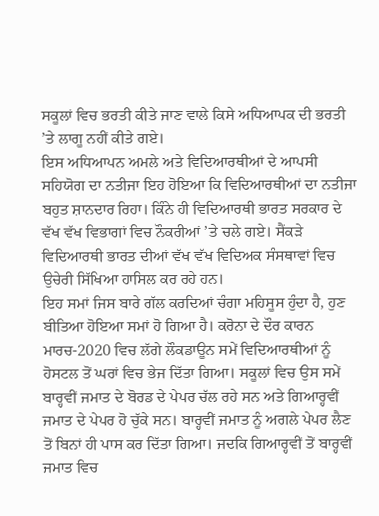ਸਕੂਲਾਂ ਵਿਚ ਭਰਤੀ ਕੀਤੇ ਜਾਣ ਵਾਲੇ ਕਿਸੇ ਅਧਿਆਪਕ ਦੀ ਭਰਤੀ ’ਤੇ ਲਾਗੂ ਨਹੀਂ ਕੀਤੇ ਗਏ।
ਇਸ ਅਧਿਆਪਨ ਅਮਲੇ ਅਤੇ ਵਿਦਿਆਰਥੀਆਂ ਦੇ ਆਪਸੀ ਸਹਿਯੋਗ ਦਾ ਨਤੀਜਾ ਇਹ ਹੋਇਆ ਕਿ ਵਿਦਿਆਰਥੀਆਂ ਦਾ ਨਤੀਜਾ ਬਹੁਤ ਸ਼ਾਨਦਾਰ ਰਿਹਾ। ਕਿੰਨੇ ਹੀ ਵਿਦਿਆਰਥੀ ਭਾਰਤ ਸਰਕਾਰ ਦੇ ਵੱਖ ਵੱਖ ਵਿਭਾਗਾਂ ਵਿਚ ਨੌਕਰੀਆਂ ’ਤੇ ਚਲੇ ਗਏ। ਸੈਂਕੜੇ ਵਿਦਿਆਰਥੀ ਭਾਰਤ ਦੀਆਂ ਵੱਖ ਵੱਖ ਵਿਦਿਅਕ ਸੰਸਥਾਵਾਂ ਵਿਚ ਉਚੇਰੀ ਸਿੱਖਿਆ ਹਾਸਿਲ ਕਰ ਰਹੇ ਹਨ।
ਇਹ ਸਮਾਂ ਜਿਸ ਬਾਰੇ ਗੱਲ ਕਰਦਿਆਂ ਚੰਗਾ ਮਹਿਸੂਸ ਹੁੰਦਾ ਹੈ, ਹੁਣ ਬੀਤਿਆ ਹੋਇਆ ਸਮਾਂ ਹੋ ਗਿਆ ਹੈ। ਕਰੋਨਾ ਦੇ ਦੌਰ ਕਾਰਨ ਮਾਰਚ-2020 ਵਿਚ ਲੱਗੇ ਲੌਕਡਾਊਨ ਸਮੇਂ ਵਿਦਿਆਰਥੀਆਂ ਨੂੰ ਹੋਸਟਲ ਤੋਂ ਘਰਾਂ ਵਿਚ ਭੇਜ ਦਿੱਤਾ ਗਿਆ। ਸਕੂਲਾਂ ਵਿਚ ਉਸ ਸਮੇਂ ਬਾਰ੍ਹਵੀਂ ਜਮਾਤ ਦੇ ਬੋਰਡ ਦੇ ਪੇਪਰ ਚੱਲ ਰਹੇ ਸਨ ਅਤੇ ਗਿਆਰ੍ਹਵੀਂ ਜਮਾਤ ਦੇ ਪੇਪਰ ਹੋ ਚੁੱਕੇ ਸਨ। ਬਾਰ੍ਹਵੀਂ ਜਮਾਤ ਨੂੰ ਅਗਲੇ ਪੇਪਰ ਲੈਣ ਤੋਂ ਬਿਨਾਂ ਹੀ ਪਾਸ ਕਰ ਦਿੱਤਾ ਗਿਆ। ਜਦਕਿ ਗਿਆਰ੍ਹਵੀਂ ਤੋਂ ਬਾਰ੍ਹਵੀਂ ਜਮਾਤ ਵਿਚ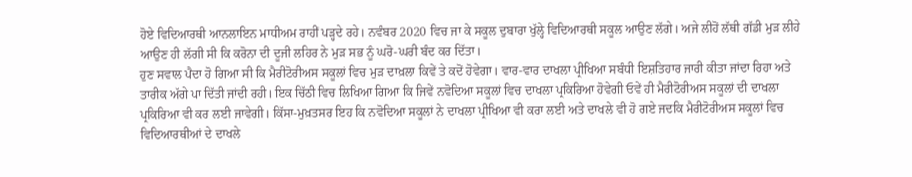ਹੋਏ ਵਿਦਿਆਰਥੀ ਆਨਲਾਇਨ ਮਾਧੀਅਮ ਰਾਹੀਂ ਪੜ੍ਹਦੇ ਰਹੇ। ਨਵੰਬਰ 2020 ਵਿਚ ਜਾ ਕੇ ਸਕੂਲ ਦੁਬਾਰਾ ਖੁੱਲ੍ਹੇ ਵਿਦਿਆਰਥੀ ਸਕੂਲ ਆਉਣ ਲੱਗੇ। ਅਜੇ ਲੀਹੋਂ ਲੱਥੀ ਗੱਡੀ ਮੁੜ ਲੀਹੇ ਆਉਣ ਹੀ ਲੱਗੀ ਸੀ ਕਿ ਕਰੋਨਾ ਦੀ ਦੂਜੀ ਲਹਿਰ ਨੇ ਮੁੜ ਸਭ ਨੂੰ ਘਰੋ-ਘਰੀ ਬੰਦ ਕਰ ਦਿੱਤਾ।
ਹੁਣ ਸਵਾਲ ਪੈਦਾ ਹੋ ਗਿਆ ਸੀ ਕਿ ਮੈਰੀਟੋਰੀਅਸ ਸਕੂਲਾਂ ਵਿਚ ਮੁੜ ਦਾਖ਼ਲਾ ਕਿਵੇਂ ਤੇ ਕਦੋਂ ਹੋਵੇਗਾ। ਵਾਰ-ਵਾਰ ਦਾਖਲਾ ਪ੍ਰੀਖਿਆ ਸਬੰਧੀ ਇਸ਼ਤਿਹਾਰ ਜਾਰੀ ਕੀਤਾ ਜਾਂਦਾ ਰਿਹਾ ਅਤੇ ਤਾਰੀਕ ਅੱਗੇ ਪਾ ਦਿੱਤੀ ਜਾਂਦੀ ਰਹੀ। ਇਕ ਚਿੱਠੀ ਵਿਚ ਲਿਖਿਆ ਗਿਆ ਕਿ ਜਿਵੇਂ ਨਵੋਦਿਆ ਸਕੂਲਾਂ ਵਿਚ ਦਾਖਲਾ ਪ੍ਰਕਿਰਿਆ ਹੋਵੇਗੀ ਓਵੇਂ ਹੀ ਮੈਰੀਟੋਰੀਅਸ ਸਕੂਲਾਂ ਦੀ ਦਾਖਲਾ ਪ੍ਰਕਿਰਿਆ ਵੀ ਕਰ ਲਈ ਜਾਵੇਗੀ। ਕਿੱਸਾ-ਮੁਖ਼ਤਸਰ ਇਹ ਕਿ ਨਵੋਦਿਆ ਸਕੂਲਾਂ ਨੇ ਦਾਖਲਾ ਪ੍ਰੀਖਿਆ ਵੀ ਕਰਾ ਲਈ ਅਤੇ ਦਾਖਲੇ ਵੀ ਹੋ ਗਏ ਜਦਕਿ ਮੈਰੀਟੋਰੀਅਸ ਸਕੂਲਾਂ ਵਿਚ ਵਿਦਿਆਰਥੀਆਂ ਦੇ ਦਾਖਲੇ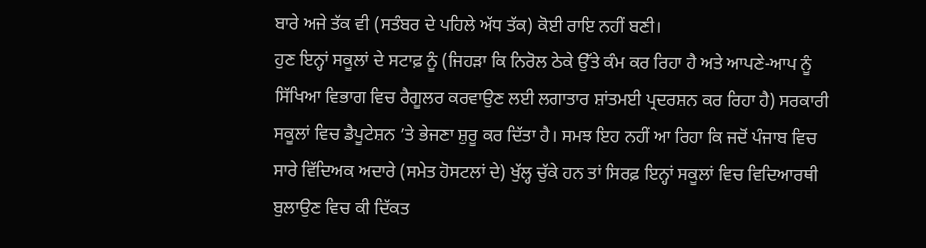ਬਾਰੇ ਅਜੇ ਤੱਕ ਵੀ (ਸਤੰਬਰ ਦੇ ਪਹਿਲੇ ਅੱਧ ਤੱਕ) ਕੋਈ ਰਾਇ ਨਹੀਂ ਬਣੀ।
ਹੁਣ ਇਨ੍ਹਾਂ ਸਕੂਲਾਂ ਦੇ ਸਟਾਫ਼ ਨੂੰ (ਜਿਹੜਾ ਕਿ ਨਿਰੋਲ ਠੇਕੇ ਉੱਤੇ ਕੰਮ ਕਰ ਰਿਹਾ ਹੈ ਅਤੇ ਆਪਣੇ-ਆਪ ਨੂੰ ਸਿੱਖਿਆ ਵਿਭਾਗ ਵਿਚ ਰੈਗੂਲਰ ਕਰਵਾਉਣ ਲਈ ਲਗਾਤਾਰ ਸ਼ਾਂਤਮਈ ਪ੍ਰਦਰਸ਼ਨ ਕਰ ਰਿਹਾ ਹੈ) ਸਰਕਾਰੀ ਸਕੂਲਾਂ ਵਿਚ ਡੈਪੂਟੇਸ਼ਨ ’ਤੇ ਭੇਜਣਾ ਸ਼ੁਰੂ ਕਰ ਦਿੱਤਾ ਹੈ। ਸਮਝ ਇਹ ਨਹੀਂ ਆ ਰਿਹਾ ਕਿ ਜਦੋਂ ਪੰਜਾਬ ਵਿਚ ਸਾਰੇ ਵਿੱਦਿਅਕ ਅਦਾਰੇ (ਸਮੇਤ ਹੋਸਟਲਾਂ ਦੇ) ਖੁੱਲ੍ਹ ਚੁੱਕੇ ਹਨ ਤਾਂ ਸਿਰਫ਼ ਇਨ੍ਹਾਂ ਸਕੂਲਾਂ ਵਿਚ ਵਿਦਿਆਰਥੀ ਬੁਲਾਉਣ ਵਿਚ ਕੀ ਦਿੱਕਤ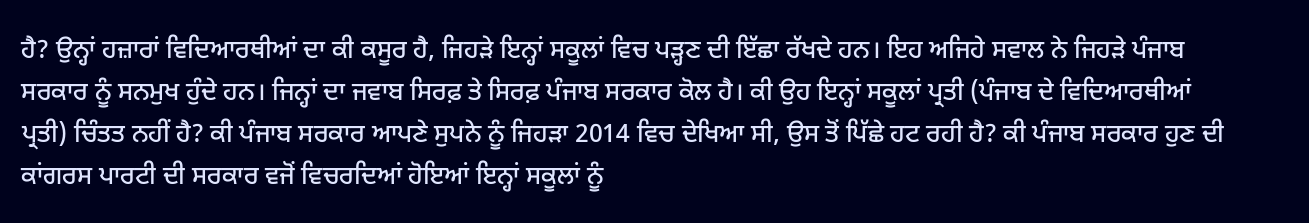ਹੈ? ਉਨ੍ਹਾਂ ਹਜ਼ਾਰਾਂ ਵਿਦਿਆਰਥੀਆਂ ਦਾ ਕੀ ਕਸੂਰ ਹੈ, ਜਿਹੜੇ ਇਨ੍ਹਾਂ ਸਕੂਲਾਂ ਵਿਚ ਪੜ੍ਹਣ ਦੀ ਇੱਛਾ ਰੱਖਦੇ ਹਨ। ਇਹ ਅਜਿਹੇ ਸਵਾਲ ਨੇ ਜਿਹੜੇ ਪੰਜਾਬ ਸਰਕਾਰ ਨੂੰ ਸਨਮੁਖ ਹੁੰਦੇ ਹਨ। ਜਿਨ੍ਹਾਂ ਦਾ ਜਵਾਬ ਸਿਰਫ਼ ਤੇ ਸਿਰਫ਼ ਪੰਜਾਬ ਸਰਕਾਰ ਕੋਲ ਹੈ। ਕੀ ਉਹ ਇਨ੍ਹਾਂ ਸਕੂਲਾਂ ਪ੍ਰਤੀ (ਪੰਜਾਬ ਦੇ ਵਿਦਿਆਰਥੀਆਂ ਪ੍ਰਤੀ) ਚਿੰਤਤ ਨਹੀਂ ਹੈ? ਕੀ ਪੰਜਾਬ ਸਰਕਾਰ ਆਪਣੇ ਸੁਪਨੇ ਨੂੰ ਜਿਹੜਾ 2014 ਵਿਚ ਦੇਖਿਆ ਸੀ, ਉਸ ਤੋਂ ਪਿੱਛੇ ਹਟ ਰਹੀ ਹੈ? ਕੀ ਪੰਜਾਬ ਸਰਕਾਰ ਹੁਣ ਦੀ ਕਾਂਗਰਸ ਪਾਰਟੀ ਦੀ ਸਰਕਾਰ ਵਜੋਂ ਵਿਚਰਦਿਆਂ ਹੋਇਆਂ ਇਨ੍ਹਾਂ ਸਕੂਲਾਂ ਨੂੰ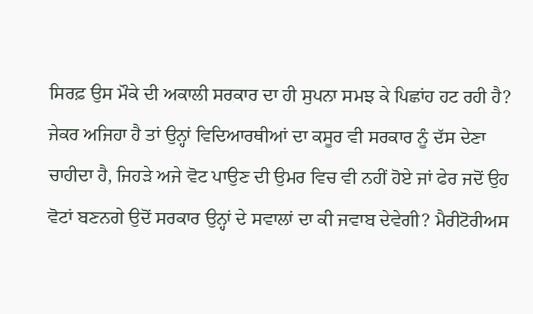ਸਿਰਫ਼ ਉਸ ਮੌਕੇ ਦੀ ਅਕਾਲੀ ਸਰਕਾਰ ਦਾ ਹੀ ਸੁਪਨਾ ਸਮਝ ਕੇ ਪਿਛਾਂਹ ਹਟ ਰਹੀ ਹੈ? ਜੇਕਰ ਅਜਿਹਾ ਹੈ ਤਾਂ ਉਨ੍ਹਾਂ ਵਿਦਿਆਰਥੀਆਂ ਦਾ ਕਸੂਰ ਵੀ ਸਰਕਾਰ ਨੂੰ ਦੱਸ ਦੇਣਾ ਚਾਹੀਦਾ ਹੈ, ਜਿਹੜੇ ਅਜੇ ਵੋਟ ਪਾਉਣ ਦੀ ਉਮਰ ਵਿਚ ਵੀ ਨਹੀਂ ਹੋਏ ਜਾਂ ਫੇਰ ਜਦੋਂ ਉਹ ਵੋਟਾਂ ਬਣਨਗੇ ਉਦੋਂ ਸਰਕਾਰ ਉਨ੍ਹਾਂ ਦੇ ਸਵਾਲਾਂ ਦਾ ਕੀ ਜਵਾਬ ਦੇਵੇਗੀ? ਮੈਰੀਟੋਰੀਅਸ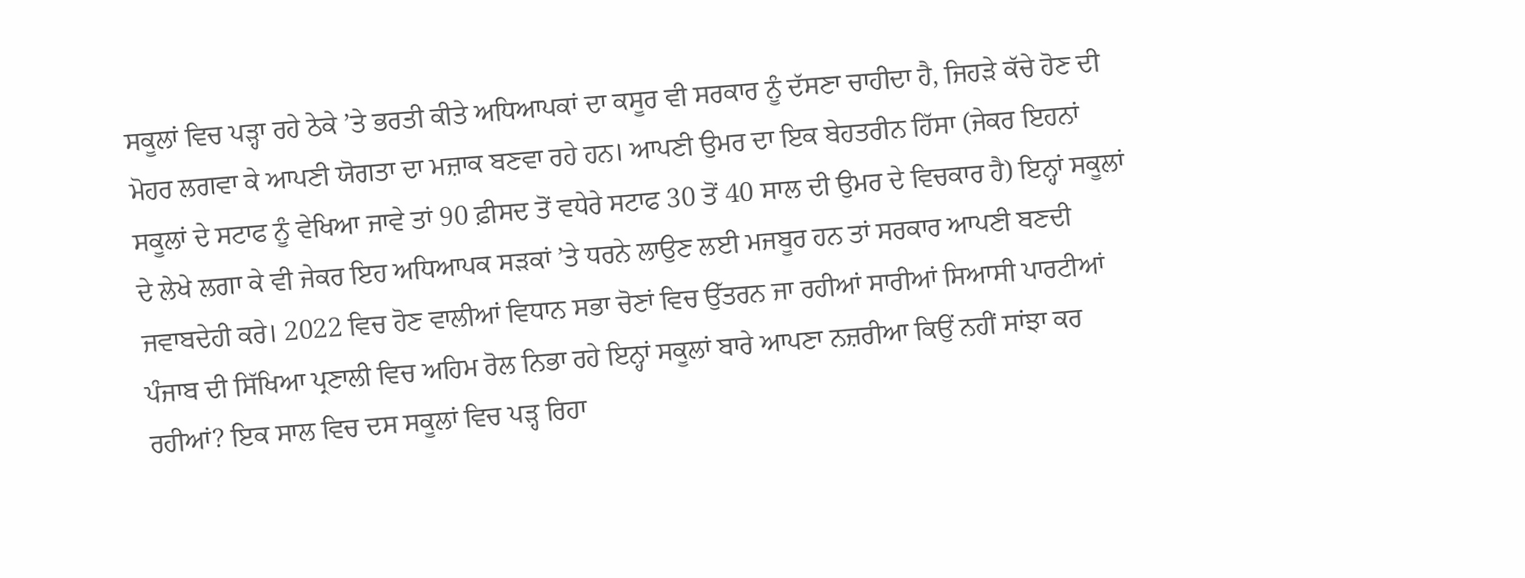ਸਕੂਲਾਂ ਵਿਚ ਪੜ੍ਹਾ ਰਹੇ ਠੇਕੇ ’ਤੇ ਭਰਤੀ ਕੀਤੇ ਅਧਿਆਪਕਾਂ ਦਾ ਕਸੂਰ ਵੀ ਸਰਕਾਰ ਨੂੰ ਦੱਸਣਾ ਚਾਹੀਦਾ ਹੈ, ਜਿਹੜੇ ਕੱਚੇ ਹੋਣ ਦੀ ਮੋਹਰ ਲਗਵਾ ਕੇ ਆਪਣੀ ਯੋਗਤਾ ਦਾ ਮਜ਼ਾਕ ਬਣਵਾ ਰਹੇ ਹਨ। ਆਪਣੀ ਉਮਰ ਦਾ ਇਕ ਬੇਹਤਰੀਨ ਹਿੱਸਾ (ਜੇਕਰ ਇਹਨਾਂ ਸਕੂਲਾਂ ਦੇ ਸਟਾਫ ਨੂੰ ਵੇਖਿਆ ਜਾਵੇ ਤਾਂ 90 ਫ਼ੀਸਦ ਤੋਂ ਵਧੇਰੇ ਸਟਾਫ 30 ਤੋਂ 40 ਸਾਲ ਦੀ ਉਮਰ ਦੇ ਵਿਚਕਾਰ ਹੈ) ਇਨ੍ਹਾਂ ਸਕੂਲਾਂ ਦੇ ਲੇਖੇ ਲਗਾ ਕੇ ਵੀ ਜੇਕਰ ਇਹ ਅਧਿਆਪਕ ਸੜਕਾਂ ’ਤੇ ਧਰਨੇ ਲਾਉਣ ਲਈ ਮਜਬੂਰ ਹਨ ਤਾਂ ਸਰਕਾਰ ਆਪਣੀ ਬਣਦੀ ਜਵਾਬਦੇਹੀ ਕਰੇ। 2022 ਵਿਚ ਹੋਣ ਵਾਲੀਆਂ ਵਿਧਾਨ ਸਭਾ ਚੋਣਾਂ ਵਿਚ ਉੱਤਰਨ ਜਾ ਰਹੀਆਂ ਸਾਰੀਆਂ ਸਿਆਸੀ ਪਾਰਟੀਆਂ ਪੰਜਾਬ ਦੀ ਸਿੱਖਿਆ ਪ੍ਰਣਾਲੀ ਵਿਚ ਅਹਿਮ ਰੋਲ ਨਿਭਾ ਰਹੇ ਇਨ੍ਹਾਂ ਸਕੂਲਾਂ ਬਾਰੇ ਆਪਣਾ ਨਜ਼ਰੀਆ ਕਿਉਂ ਨਹੀਂ ਸਾਂਝਾ ਕਰ ਰਹੀਆਂ? ਇਕ ਸਾਲ ਵਿਚ ਦਸ ਸਕੂਲਾਂ ਵਿਚ ਪੜ੍ਹ ਰਿਹਾ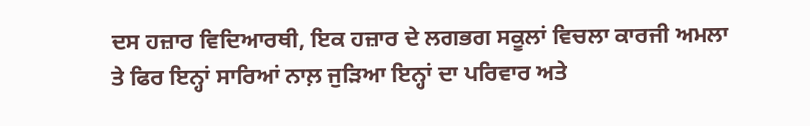ਦਸ ਹਜ਼ਾਰ ਵਿਦਿਆਰਥੀ, ਇਕ ਹਜ਼ਾਰ ਦੇ ਲਗਭਗ ਸਕੂਲਾਂ ਵਿਚਲਾ ਕਾਰਜੀ ਅਮਲਾ ਤੇ ਫਿਰ ਇਨ੍ਹਾਂ ਸਾਰਿਆਂ ਨਾਲ਼ ਜੁੜਿਆ ਇਨ੍ਹਾਂ ਦਾ ਪਰਿਵਾਰ ਅਤੇ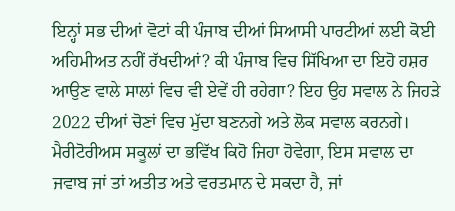ਇਨ੍ਹਾਂ ਸਭ ਦੀਆਂ ਵੋਟਾਂ ਕੀ ਪੰਜਾਬ ਦੀਆਂ ਸਿਆਸੀ ਪਾਰਟੀਆਂ ਲਈ ਕੋਈ ਅਹਿਮੀਅਤ ਨਹੀਂ ਰੱਖਦੀਆਂ? ਕੀ ਪੰਜਾਬ ਵਿਚ ਸਿੱਖਿਆ ਦਾ ਇਹੋ ਹਸ਼ਰ ਆਉਣ ਵਾਲੇ ਸਾਲਾਂ ਵਿਚ ਵੀ ਏਵੇਂ ਹੀ ਰਹੇਗਾ? ਇਹ ਉਹ ਸਵਾਲ ਨੇ ਜਿਹੜੇ 2022 ਦੀਆਂ ਚੋਣਾਂ ਵਿਚ ਮੁੱਦਾ ਬਣਨਗੇ ਅਤੇ ਲੋਕ ਸਵਾਲ ਕਰਨਗੇ।
ਮੈਰੀਟੋਰੀਅਸ ਸਕੂਲਾਂ ਦਾ ਭਵਿੱਖ ਕਿਹੋ ਜਿਹਾ ਹੋਵੇਗਾ, ਇਸ ਸਵਾਲ ਦਾ ਜਵਾਬ ਜਾਂ ਤਾਂ ਅਤੀਤ ਅਤੇ ਵਰਤਮਾਨ ਦੇ ਸਕਦਾ ਹੈ, ਜਾਂ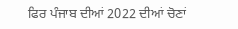ਫਿਰ ਪੰਜਾਬ ਦੀਆਂ 2022 ਦੀਆਂ ਚੋਣਾਂ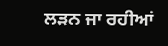ਲੜਨ ਜਾ ਰਹੀਆਂ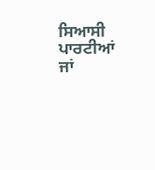ਸਿਆਸੀ ਪਾਰਟੀਆਂ ਜਾਂ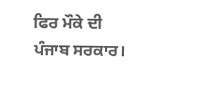ਫਿਰ ਮੌਕੇ ਦੀ ਪੰਜਾਬ ਸਰਕਾਰ।